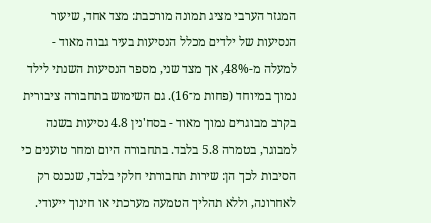המגזר הערבי מציג תמונה מורכבת: מצד אחד, שיעור הנסיעות של ילדים מכלל הנסיעות בעיר גבוה מאוד - למעלה מ-48%, אך מצד שני, מספר הנסיעות השנתי לילד נמוך במיוחד (פחות מ־16). גם השימוש בתחבורה ציבורית בקרב מבוגרים נמוך מאוד - בסח'נין 4.8 נסיעות בשנה למבוגר, בטמרה 5.8 בלבד. בתחבורה היום ומחר טוענים כי הסיבות לכך הן: שירות תחבורתי חלקי בלבד, שנכנס רק לאחרונה, וללא תהליך הטמעה מערכתי או חינוך ייעודי.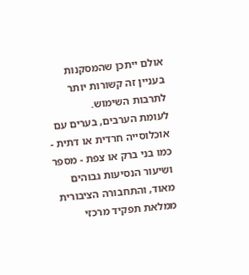אולם ייתכן שהמסקנות בעניין זה קשורות יותר לתרבות השימוש.
לעומת הערבים, בערים עם אוכלוסייה חרדית או דתית - כמו בני ברק או צפת - מספר ושיעור הנסיעות גבוהים מאוד, והתחבורה הציבורית ממלאת תפקיד מרכזי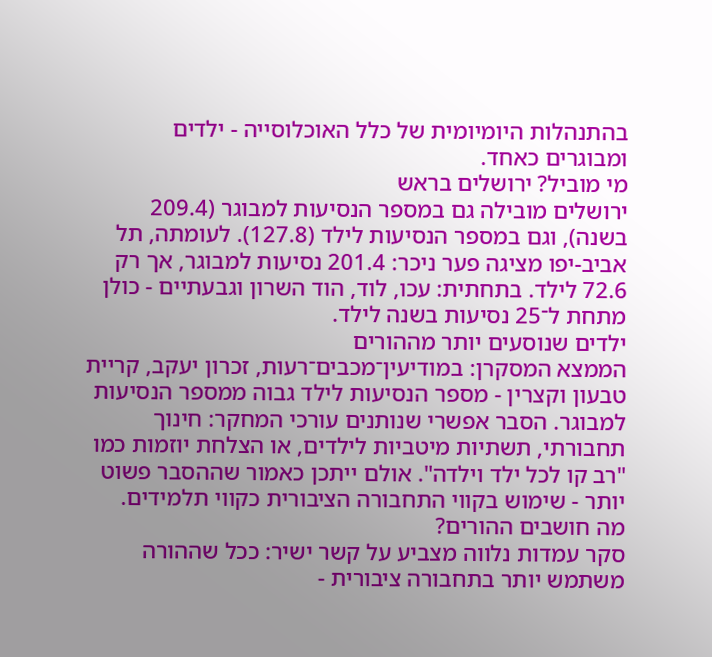בהתנהלות היומיומית של כלל האוכלוסייה - ילדים ומבוגרים כאחד.
מי מוביל? ירושלים בראש
ירושלים מובילה גם במספר הנסיעות למבוגר (209.4 בשנה), וגם במספר הנסיעות לילד (127.8). לעומתה, תל אביב-יפו מציגה פער ניכר: 201.4 נסיעות למבוגר, אך רק 72.6 לילד. בתחתית: עכו, לוד, הוד השרון וגבעתיים - כולן מתחת ל־25 נסיעות בשנה לילד.
ילדים שנוסעים יותר מההורים
הממצא המסקרן: במודיעין־מכבים־רעות, זכרון יעקב, קריית טבעון וקצרין - מספר הנסיעות לילד גבוה ממספר הנסיעות למבוגר. הסבר אפשרי שנותנים עורכי המחקר: חינוך תחבורתי, תשתיות מיטביות לילדים, או הצלחת יוזמות כמו "רב קו לכל ילד וילדה". אולם ייתכן כאמור שההסבר פשוט יותר - שימוש בקווי התחבורה הציבורית כקווי תלמידים.
מה חושבים ההורים?
סקר עמדות נלווה מצביע על קשר ישיר: ככל שההורה משתמש יותר בתחבורה ציבורית -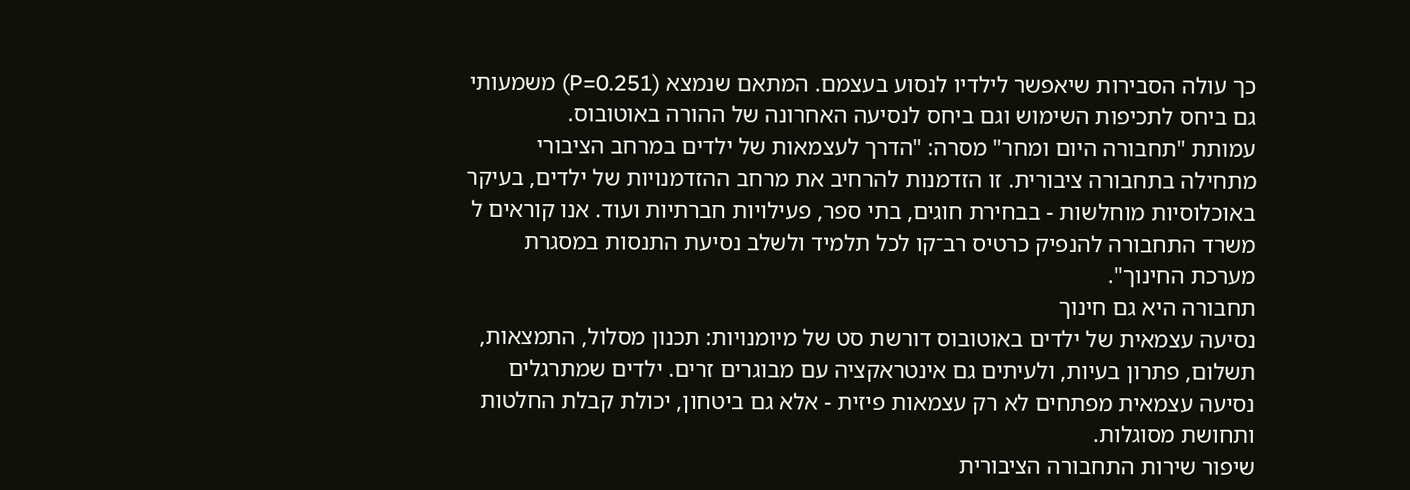כך עולה הסבירות שיאפשר לילדיו לנסוע בעצמם. המתאם שנמצא (P=0.251) משמעותי גם ביחס לתכיפות השימוש וגם ביחס לנסיעה האחרונה של ההורה באוטובוס.
עמותת "תחבורה היום ומחר" מסרה: "הדרך לעצמאות של ילדים במרחב הציבורי מתחילה בתחבורה ציבורית. זו הזדמנות להרחיב את מרחב ההזדמנויות של ילדים, בעיקר באוכלוסיות מוחלשות - בבחירת חוגים, בתי ספר, פעילויות חברתיות ועוד. אנו קוראים ל
משרד התחבורה להנפיק כרטיס רב־קו לכל תלמיד ולשלב נסיעת התנסות במסגרת מערכת החינוך".
תחבורה היא גם חינוך
נסיעה עצמאית של ילדים באוטובוס דורשת סט של מיומנויות: תכנון מסלול, התמצאות, תשלום, פתרון בעיות, ולעיתים גם אינטראקציה עם מבוגרים זרים. ילדים שמתרגלים נסיעה עצמאית מפתחים לא רק עצמאות פיזית - אלא גם ביטחון, יכולת קבלת החלטות ותחושת מסוגלות.
שיפור שירות התחבורה הציבורית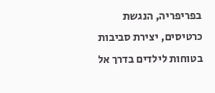בפריפריה, הנגשת כרטיסים, יצירת סביבות בטוחות לילדים בדרך אל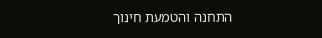התחנה והטמעת חינוך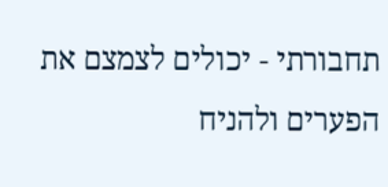תחבורתי - יכולים לצמצם את הפערים ולהניח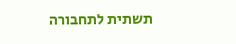תשתית לתחבורה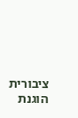ציבורית הוגנת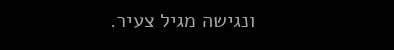ונגישה מגיל צעיר.